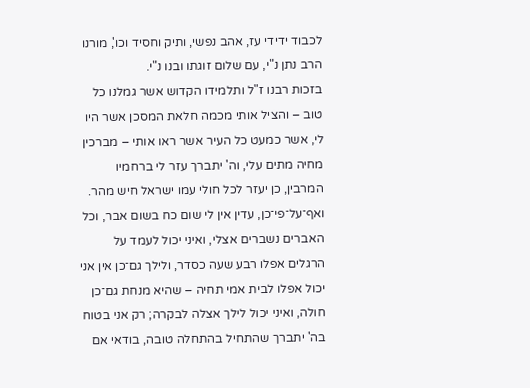לכבוד ידידי עז, אהב נפשי, ותיק וחסיד וכו', מורנו הרב נתן נ"י, עם שלום זוגתו ובנו נ"י.
בזכות רבנו ז"ל ותלמידו הקדוש אשר גמלנו כל טוב – והציל אותי מכמה חלאת המסכן אשר היו לי, אשר כמעט כל העיר אשר ראו אותי – מברכין מחיה מתים עלי, וה' יתברך עזר לי ברחמיו המרבין, כן יעזר לכל חולי עמו ישראל חיש מהר. ואף־על־פי־כן, עדין אין לי שום כח בשום אבר, וכל האברים נשברים אצלי, ואיני יכול לעמד על הרגלים אפלו רבע שעה כסדר, ולילך גם־כן אין אני יכול אפלו לבית אמי תחיה – שהיא מנחת גם־כן חולה, ואיני יכול לילך אצלה לבקרה; רק אני בטוח בה' יתברך שהתחיל בהתחלה טובה, בודאי אם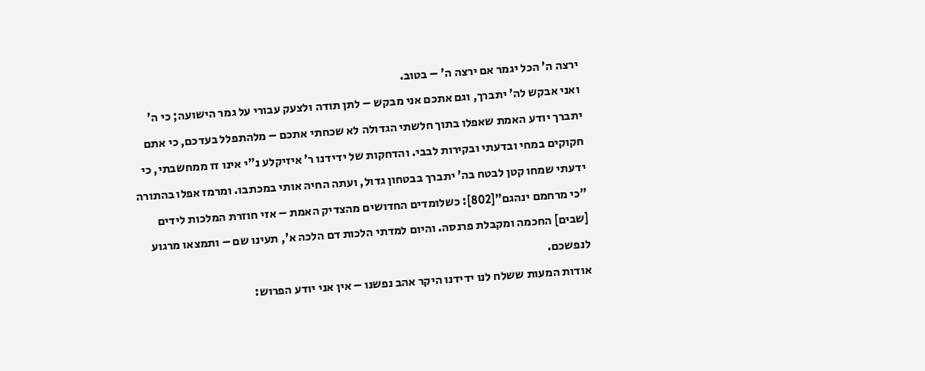ירצה ה' הכל יגמר אם ירצה ה' – בטוב.
ואני אבקש לה' יתברך, וגם אתכם אני מבקש – לתן תודה ולצעק עבורי על גמר הישועה; כי ה' יתברך יודע האמת שאפלו בתוך חלשתי הגדולה לא שכחתי אתכם – מלהתפלל בעדכם, כי אתם חקוקים במחי ובדעתי ובקירות לבבי. והדחקות של ידידנו ר' איזיקלע נ"י אינו זז ממחשבתי, כי ידעתי שמחו קטן לבטח בה' יתברך בבטחון גדול, ועתה החיה אותי במכתבו. ומרמז אפלו בהתורה "כי מרחמם ינהגם"[802]: כשלומדים החדושים מהצדיק האמת – אזי חוזרת המלכות לידים [שבים] החכמה ומקבלת פרנסה. והיום למדתי הלכות דם הלכה א', תעינו שם – ותמצאו מרגוע לנפשכם.
אודות המעות ששלח לנו ידידנו היקר אהב נפשנו – אין אני יודע הפרוש: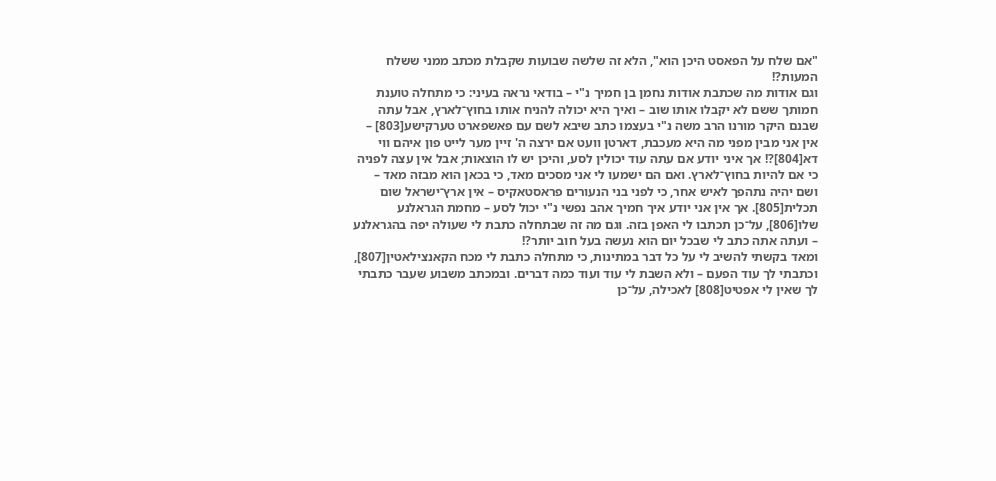"אם שלח על הפאסט היכן הוא", הלא זה שלשה שבועות שקבלת מכתב ממני ששלח המעות?!
וגם אודות מה שכתבת אודות נחמן בן חמיך נ"י – בודאי נראה בעיני: כי מתחלה טוענת חמותך ששם לא יקבלו אותו שוב – ואיך היא יכולה להניח אותו בחוץ־לארץ, אבל עתה שבנם היקר מורנו הרב משה נ"י בעצמו כתב שיבא לשם עם פאשפארט טערקישע[803] – אין אני מבין מפני מה היא מעכבת, דארטן וועט אם ירצה ה' זיין מער לייט פון איהם ווי דא[804]?! אך איני יודע אם עתה עוד יכולין לסע, והיכן יש לו הוצאות; אבל אין עצה לפניה כי אם להיות בחוץ־לארץ. ואם הם ישמעו לי אני מסכים מאד, כי בכאן הוא מבזה מאד – ושם יהיה נתהפך לאיש אחר, כי לפני בני הנעורים פראסטאקיס – אין ארץ־ישראל שום תכלית[805]. אך אין אני יודע איך חמיך אהב נפשי נ"י יכול לסע – מחמת הגראלנע שלו[806], על־כן תכתבו לי האפן בזה. וגם מה זה שבתחלה כתבת לי שעולה יפה בהגראלנע – ועתה אתה כתב לי שבכל יום הוא נעשה בעל חוב יותר?!
ומאד בקשתי להשיב לי על כל דבר במתינות, כי מתחלה כתבת לי מכח הקאנצילאטין[807], וכתבתי לך עוד הפעם – ולא השבת לי עוד ועוד כמה דברים. ובמכתב משבוע שעבר כתבתי לך שאין לי אפטיט[808] לאכילה, על־כן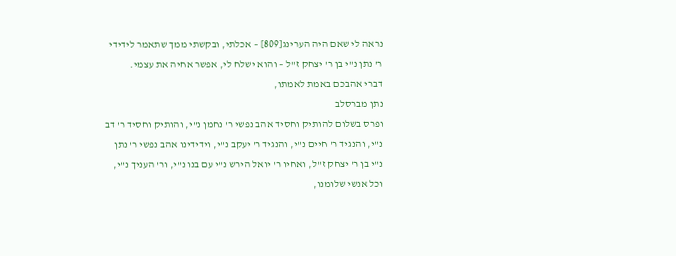נראה לי שאם היה הערינג[809] – אכלתי, ובקשתי ממך שתאמר לידידי ר' נתן נ"י בן ר' יצחק ז"ל – והוא ישלח לי, אפשר אחיה את עצמי.
דברי אהבכם באמת לאמתו,
נתן מברסלב
ופרס בשלום להותיק וחסיד אהב נפשי ר' נחמן נ"י, והותיק וחסיד ר' דב נ"י, והנגיד ר' חיים נ"י, והנגיד ר' יעקב נ"י, וידידינו אהב נפשי ר' נתן נ"י בן ר' יצחק ז"ל, ואחיו ר' יואל הירש נ"י עם בנו נ"י, ור' העניך נ"י, וכל אנשי שלומנו,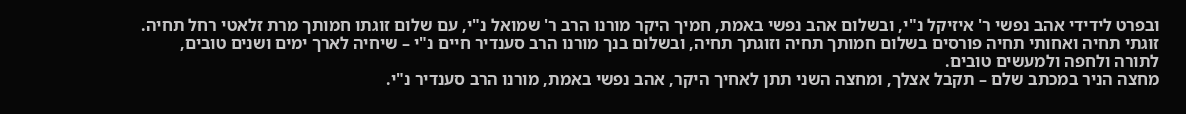ובפרט לידידי אהב נפשי ר' איזיקל נ"י, ובשלום אהב נפשי באמת, חמיך היקר מורנו הרב ר' שמואל נ"י, עם שלום זוגתו חמותך מרת זלאטי רחל תחיה.
זוגתי תחיה ואחותי תחיה פורסים בשלום חמותך תחיה וזוגתך תחיה, ובשלום בנך מורנו הרב סענדיר חיים נ"י – שיחיה לארך ימים ושנים טובים, לתורה ולחפה ולמעשים טובים.
מחצה הניר במכתב שלם – תקבל אצלך, ומחצה השני תתן לאחיך היקר, אהב נפשי באמת, מורנו הרב סענדיר נ"י.